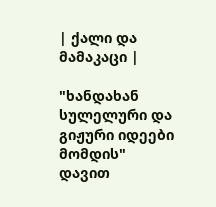| ქალი და მამაკაცი |

"ხანდახან სულელური და გიჟური იდეები მომდის"
დავით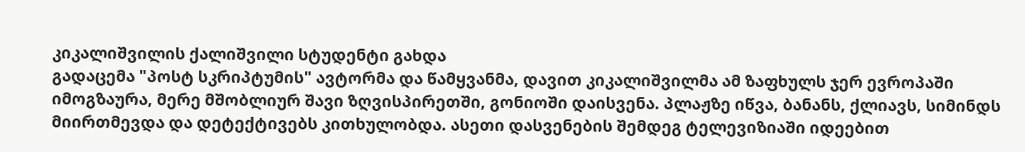კიკალიშვილის ქალიშვილი სტუდენტი გახდა
გადაცემა "პოსტ სკრიპტუმის" ავტორმა და წამყვანმა, დავით კიკალიშვილმა ამ ზაფხულს ჯერ ევროპაში იმოგზაურა, მერე მშობლიურ შავი ზღვისპირეთში, გონიოში დაისვენა. პლაჟზე იწვა, ბანანს, ქლიავს, სიმინდს მიირთმევდა და დეტექტივებს კითხულობდა. ასეთი დასვენების შემდეგ ტელევიზიაში იდეებით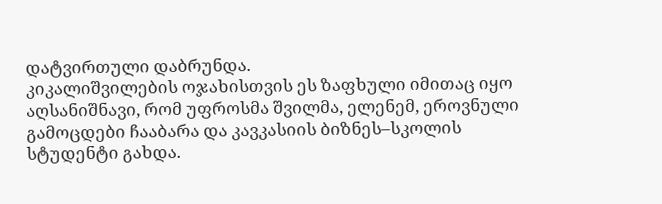დატვირთული დაბრუნდა.
კიკალიშვილების ოჯახისთვის ეს ზაფხული იმითაც იყო აღსანიშნავი, რომ უფროსმა შვილმა, ელენემ, ეროვნული გამოცდები ჩააბარა და კავკასიის ბიზნეს–სკოლის სტუდენტი გახდა.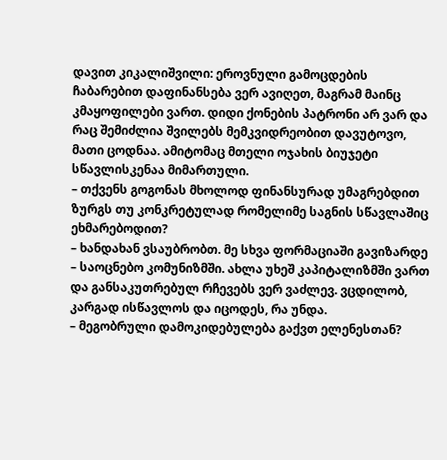დავით კიკალიშვილი: ეროვნული გამოცდების ჩაბარებით დაფინანსება ვერ ავიღეთ, მაგრამ მაინც კმაყოფილები ვართ. დიდი ქონების პატრონი არ ვარ და რაც შემიძლია შვილებს მემკვიდრეობით დავუტოვო, მათი ცოდნაა. ამიტომაც მთელი ოჯახის ბიუჯეტი სწავლისკენაა მიმართული.
– თქვენს გოგონას მხოლოდ ფინანსურად უმაგრებდით ზურგს თუ კონკრეტულად რომელიმე საგნის სწავლაშიც ეხმარებოდით?
– ხანდახან ვსაუბრობთ. მე სხვა ფორმაციაში გავიზარდე – საოცნებო კომუნიზმში. ახლა უხეშ კაპიტალიზმში ვართ და განსაკუთრებულ რჩევებს ვერ ვაძლევ. ვცდილობ, კარგად ისწავლოს და იცოდეს, რა უნდა.
– მეგობრული დამოკიდებულება გაქვთ ელენესთან?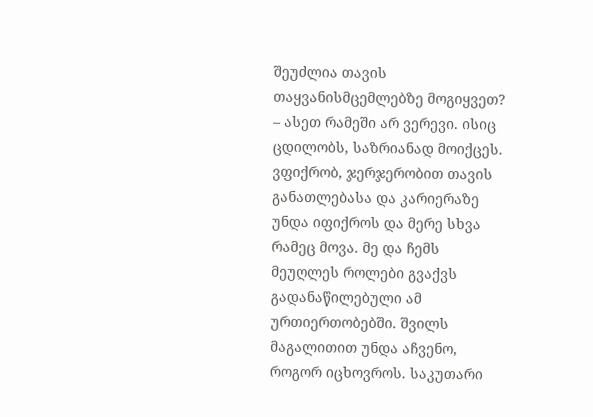შეუძლია თავის თაყვანისმცემლებზე მოგიყვეთ?
– ასეთ რამეში არ ვერევი. ისიც ცდილობს, საზრიანად მოიქცეს. ვფიქრობ, ჯერჯერობით თავის განათლებასა და კარიერაზე უნდა იფიქროს და მერე სხვა რამეც მოვა. მე და ჩემს მეუღლეს როლები გვაქვს გადანაწილებული ამ ურთიერთობებში. შვილს მაგალითით უნდა აჩვენო, როგორ იცხოვროს. საკუთარი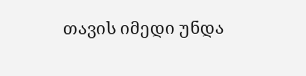თავის იმედი უნდა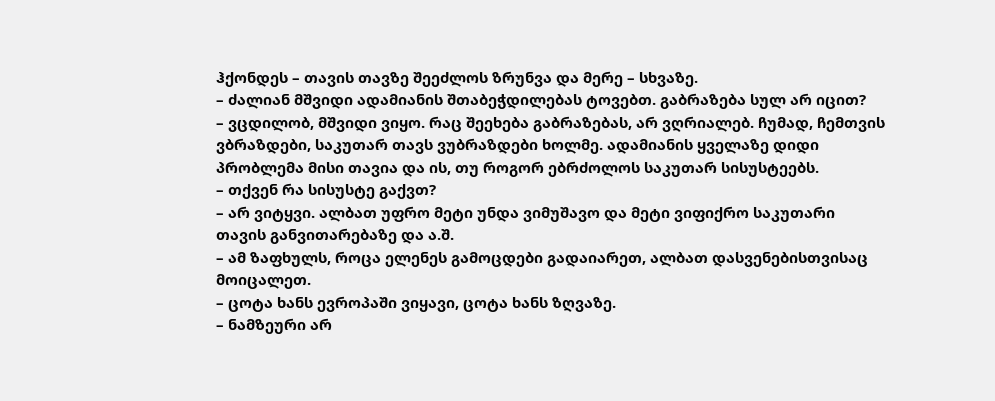ჰქონდეს – თავის თავზე შეეძლოს ზრუნვა და მერე – სხვაზე.
– ძალიან მშვიდი ადამიანის შთაბეჭდილებას ტოვებთ. გაბრაზება სულ არ იცით?
– ვცდილობ, მშვიდი ვიყო. რაც შეეხება გაბრაზებას, არ ვღრიალებ. ჩუმად, ჩემთვის ვბრაზდები, საკუთარ თავს ვუბრაზდები ხოლმე. ადამიანის ყველაზე დიდი პრობლემა მისი თავია და ის, თუ როგორ ებრძოლოს საკუთარ სისუსტეებს.
– თქვენ რა სისუსტე გაქვთ?
– არ ვიტყვი. ალბათ უფრო მეტი უნდა ვიმუშავო და მეტი ვიფიქრო საკუთარი თავის განვითარებაზე და ა.შ.
– ამ ზაფხულს, როცა ელენეს გამოცდები გადაიარეთ, ალბათ დასვენებისთვისაც მოიცალეთ.
– ცოტა ხანს ევროპაში ვიყავი, ცოტა ხანს ზღვაზე.
– ნამზეური არ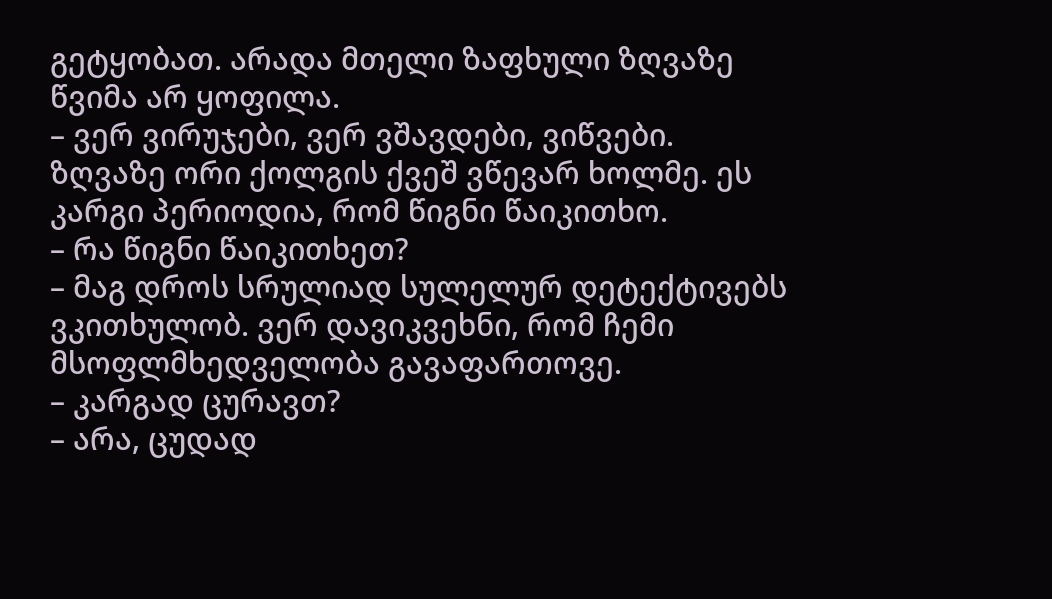გეტყობათ. არადა მთელი ზაფხული ზღვაზე წვიმა არ ყოფილა.
– ვერ ვირუჯები, ვერ ვშავდები, ვიწვები. ზღვაზე ორი ქოლგის ქვეშ ვწევარ ხოლმე. ეს კარგი პერიოდია, რომ წიგნი წაიკითხო.
– რა წიგნი წაიკითხეთ?
– მაგ დროს სრულიად სულელურ დეტექტივებს ვკითხულობ. ვერ დავიკვეხნი, რომ ჩემი მსოფლმხედველობა გავაფართოვე.
– კარგად ცურავთ?
– არა, ცუდად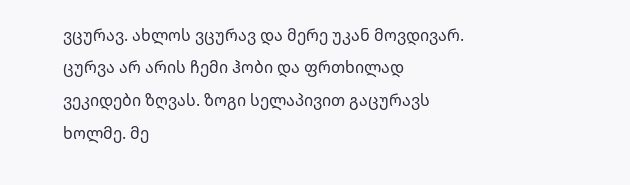ვცურავ. ახლოს ვცურავ და მერე უკან მოვდივარ. ცურვა არ არის ჩემი ჰობი და ფრთხილად ვეკიდები ზღვას. ზოგი სელაპივით გაცურავს ხოლმე. მე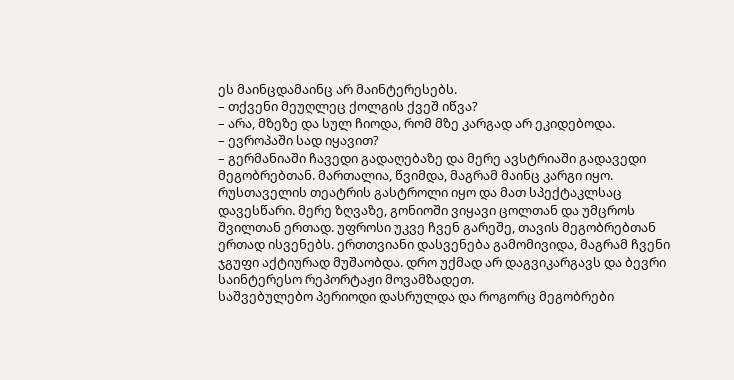ეს მაინცდამაინც არ მაინტერესებს.
– თქვენი მეუღლეც ქოლგის ქვეშ იწვა?
– არა, მზეზე და სულ ჩიოდა, რომ მზე კარგად არ ეკიდებოდა.
– ევროპაში სად იყავით?
– გერმანიაში ჩავედი გადაღებაზე და მერე ავსტრიაში გადავედი მეგობრებთან. მართალია, წვიმდა, მაგრამ მაინც კარგი იყო. რუსთაველის თეატრის გასტროლი იყო და მათ სპექტაკლსაც დავესწარი. მერე ზღვაზე, გონიოში ვიყავი ცოლთან და უმცროს შვილთან ერთად. უფროსი უკვე ჩვენ გარეშე, თავის მეგობრებთან ერთად ისვენებს. ერთთვიანი დასვენება გამომივიდა, მაგრამ ჩვენი ჯგუფი აქტიურად მუშაობდა. დრო უქმად არ დაგვიკარგავს და ბევრი საინტერესო რეპორტაჟი მოვამზადეთ.
საშვებულებო პერიოდი დასრულდა და როგორც მეგობრები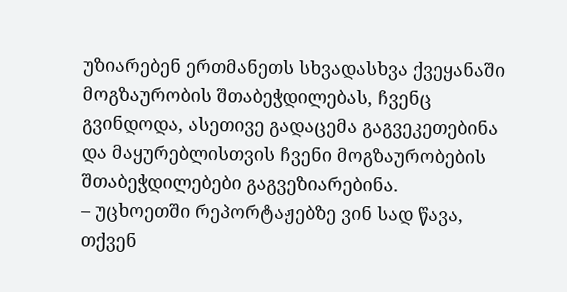უზიარებენ ერთმანეთს სხვადასხვა ქვეყანაში მოგზაურობის შთაბეჭდილებას, ჩვენც გვინდოდა, ასეთივე გადაცემა გაგვეკეთებინა და მაყურებლისთვის ჩვენი მოგზაურობების შთაბეჭდილებები გაგვეზიარებინა.
– უცხოეთში რეპორტაჟებზე ვინ სად წავა, თქვენ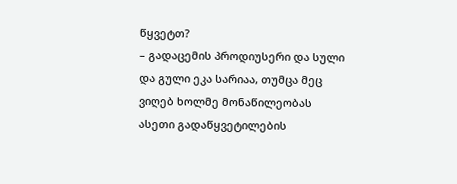წყვეტთ?
– გადაცემის პროდიუსერი და სული და გული ეკა სარიაა, თუმცა მეც ვიღებ ხოლმე მონაწილეობას ასეთი გადაწყვეტილების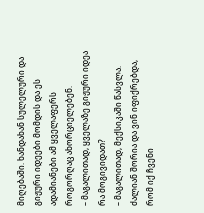მიღებაში. ხანდახან სულელური და გიჟური იდეები მომდის და ეს ადამიანები ამ ყველაფერს როგორღაც ახორციელებენ.
– მაგალითად, ყველაზე გიჟური იდეა რა მოგივიდათ?
– მაგალითად, მექსიკაში წასვლა. ძალიან შორია და ვინ იფიქრებდა, რომ იქ ჩვენი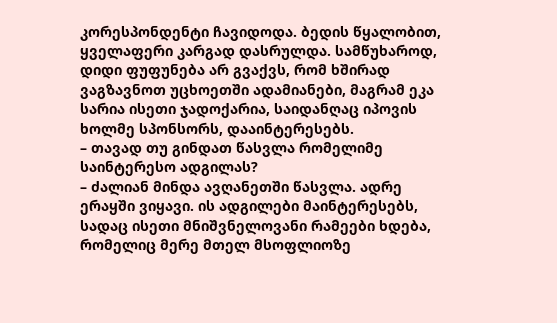კორესპონდენტი ჩავიდოდა. ბედის წყალობით, ყველაფერი კარგად დასრულდა. სამწუხაროდ, დიდი ფუფუნება არ გვაქვს, რომ ხშირად ვაგზავნოთ უცხოეთში ადამიანები, მაგრამ ეკა სარია ისეთი ჯადოქარია, საიდანღაც იპოვის ხოლმე სპონსორს, დააინტერესებს.
– თავად თუ გინდათ წასვლა რომელიმე საინტერესო ადგილას?
– ძალიან მინდა ავღანეთში წასვლა. ადრე ერაყში ვიყავი. ის ადგილები მაინტერესებს, სადაც ისეთი მნიშვნელოვანი რამეები ხდება, რომელიც მერე მთელ მსოფლიოზე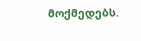მოქმედებს.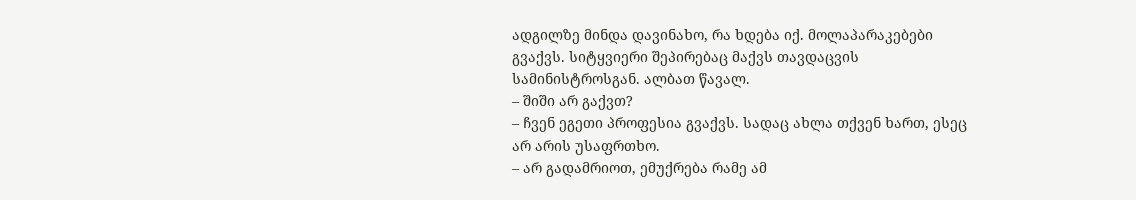ადგილზე მინდა დავინახო, რა ხდება იქ. მოლაპარაკებები გვაქვს. სიტყვიერი შეპირებაც მაქვს თავდაცვის სამინისტროსგან. ალბათ წავალ.
– შიში არ გაქვთ?
– ჩვენ ეგეთი პროფესია გვაქვს. სადაც ახლა თქვენ ხართ, ესეც არ არის უსაფრთხო.
– არ გადამრიოთ, ემუქრება რამე ამ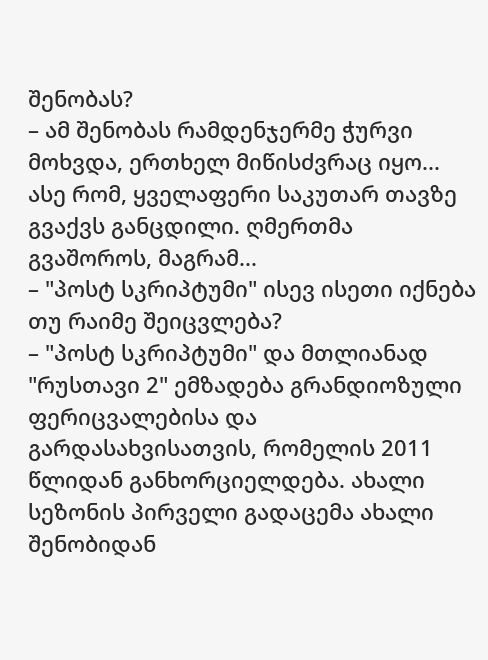შენობას?
– ამ შენობას რამდენჯერმე ჭურვი მოხვდა, ერთხელ მიწისძვრაც იყო... ასე რომ, ყველაფერი საკუთარ თავზე გვაქვს განცდილი. ღმერთმა გვაშოროს, მაგრამ...
– "პოსტ სკრიპტუმი" ისევ ისეთი იქნება თუ რაიმე შეიცვლება?
– "პოსტ სკრიპტუმი" და მთლიანად "რუსთავი 2" ემზადება გრანდიოზული ფერიცვალებისა და გარდასახვისათვის, რომელის 2011 წლიდან განხორციელდება. ახალი სეზონის პირველი გადაცემა ახალი შენობიდან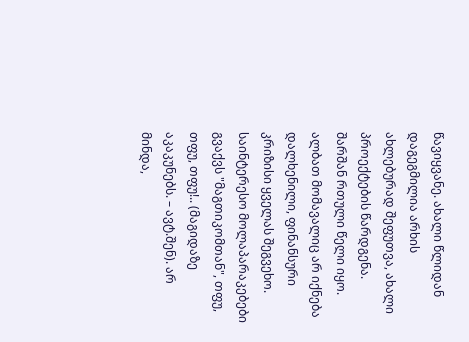წავიყვანე. ახალი წლიდან დაგეგმილია არხის ახლებურად შეფუთვა, ახალი პროექტების წარდგენა. შარშან რთული წელი იყო. ალბათ მომავალიც არ იქნება დალხენილი, ფინანსური კრიზისი ყველას შეგვეხო. საინტერესო მოლაპარაკებები გვაქვს "მაგთიკომთან", თფუ, თფუ, თფუ!.. (მაგიდაზე აკაკუნებს. – ავტ.შენ). არ მინდა,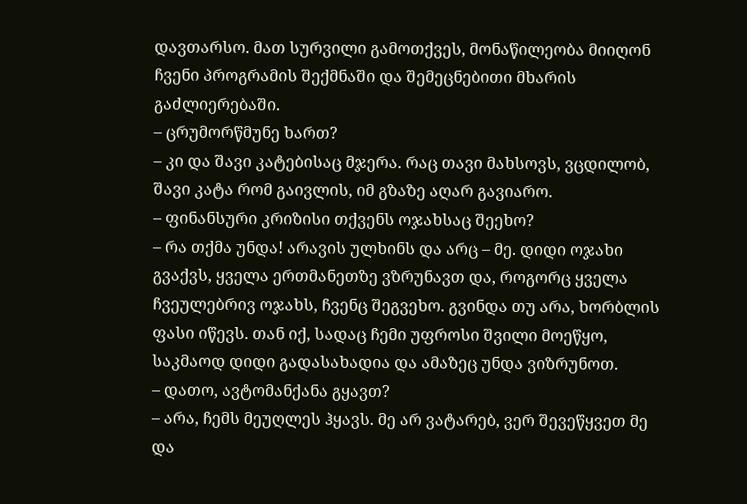დავთარსო. მათ სურვილი გამოთქვეს, მონაწილეობა მიიღონ ჩვენი პროგრამის შექმნაში და შემეცნებითი მხარის გაძლიერებაში.
– ცრუმორწმუნე ხართ?
– კი და შავი კატებისაც მჯერა. რაც თავი მახსოვს, ვცდილობ, შავი კატა რომ გაივლის, იმ გზაზე აღარ გავიარო.
– ფინანსური კრიზისი თქვენს ოჯახსაც შეეხო?
– რა თქმა უნდა! არავის ულხინს და არც – მე. დიდი ოჯახი გვაქვს, ყველა ერთმანეთზე ვზრუნავთ და, როგორც ყველა ჩვეულებრივ ოჯახს, ჩვენც შეგვეხო. გვინდა თუ არა, ხორბლის ფასი იწევს. თან იქ, სადაც ჩემი უფროსი შვილი მოეწყო, საკმაოდ დიდი გადასახადია და ამაზეც უნდა ვიზრუნოთ.
– დათო, ავტომანქანა გყავთ?
– არა, ჩემს მეუღლეს ჰყავს. მე არ ვატარებ, ვერ შევეწყვეთ მე და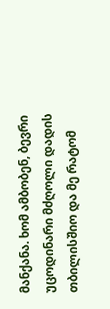მანქანა. ხომ ამბობენ, ბევრი უცოდინარი მძღოლი დადის თბილისშიო და მე რატომ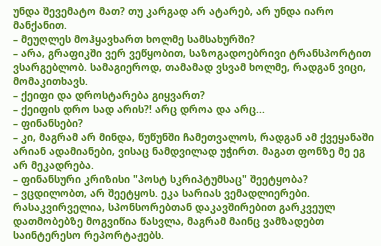უნდა შევემატო მათ? თუ კარგად არ ატარებ, არ უნდა იარო მანქანით.
– მეუღლეს მოჰყავხართ ხოლმე სამსახურში?
– არა, გრაფიკში ვერ ვეწყობით, საზოგადოებრივი ტრანსპორტით ვსარგებლობ. სამაგიეროდ, თამამად ვსვამ ხოლმე, რადგან ვიცი, მომაკითხავს.
– ქეიფი და დროსტარება გიყვართ?
– ქეიფის დრო სად არის?! არც დროა და არც...
– ფინანსები?
– კი, მაგრამ არ მინდა, წუწუნში ჩამეთვალოს, რადგან ამ ქვეყანაში არიან ადამიანები, ვისაც ნამდვილად უჭირთ. მაგათ ფონზე მე ეგ არ მეკადრება.
– ფინანსური კრიზისი "პოსტ სკრიპტუმსაც" შეეტყობა?
– ვცდილობთ, არ შეეტყოს. ეკა სარიას ვემადლიერები. რასაკვირველია, სპონსორებთან დაკავშირებით გარკვეულ დათმობებზე მოგვიწია წასვლა, მაგრამ მაინც ვამზადებთ საინტერესო რეპორტაჟებს.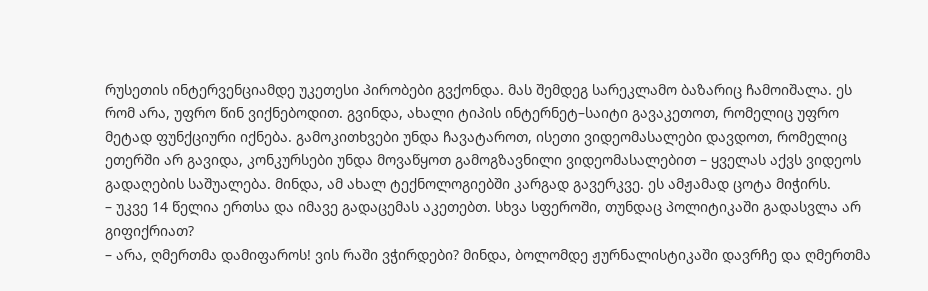რუსეთის ინტერვენციამდე უკეთესი პირობები გვქონდა. მას შემდეგ სარეკლამო ბაზარიც ჩამოიშალა. ეს რომ არა, უფრო წინ ვიქნებოდით. გვინდა, ახალი ტიპის ინტერნეტ–საიტი გავაკეთოთ, რომელიც უფრო მეტად ფუნქციური იქნება. გამოკითხვები უნდა ჩავატაროთ, ისეთი ვიდეომასალები დავდოთ, რომელიც ეთერში არ გავიდა, კონკურსები უნდა მოვაწყოთ გამოგზავნილი ვიდეომასალებით – ყველას აქვს ვიდეოს გადაღების საშუალება. მინდა, ამ ახალ ტექნოლოგიებში კარგად გავერკვე. ეს ამჟამად ცოტა მიჭირს.
– უკვე 14 წელია ერთსა და იმავე გადაცემას აკეთებთ. სხვა სფეროში, თუნდაც პოლიტიკაში გადასვლა არ გიფიქრიათ?
– არა, ღმერთმა დამიფაროს! ვის რაში ვჭირდები? მინდა, ბოლომდე ჟურნალისტიკაში დავრჩე და ღმერთმა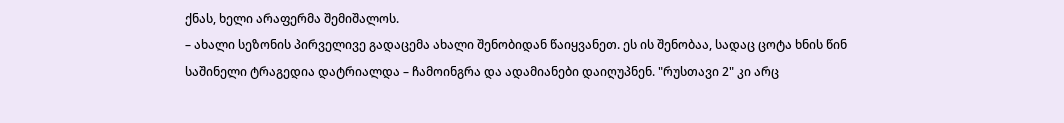ქნას, ხელი არაფერმა შემიშალოს.
– ახალი სეზონის პირველივე გადაცემა ახალი შენობიდან წაიყვანეთ. ეს ის შენობაა, სადაც ცოტა ხნის წინ საშინელი ტრაგედია დატრიალდა – ჩამოინგრა და ადამიანები დაიღუპნენ. "რუსთავი 2" კი არც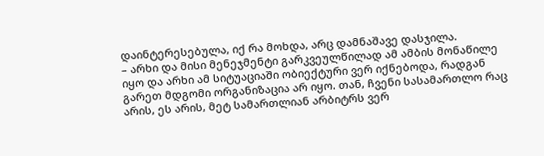დაინტერესებულა, იქ რა მოხდა, არც დამნაშავე დასჯილა.
– არხი და მისი მენეჯმენტი გარკვეულწილად ამ ამბის მონაწილე იყო და არხი ამ სიტუაციაში ობიექტური ვერ იქნებოდა, რადგან გარეთ მდგომი ორგანიზაცია არ იყო. თან, ჩვენი სასამართლო რაც არის, ეს არის, მეტ სამართლიან არბიტრს ვერ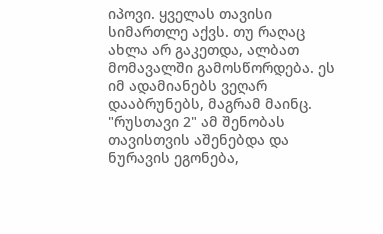იპოვი. ყველას თავისი სიმართლე აქვს. თუ რაღაც ახლა არ გაკეთდა, ალბათ მომავალში გამოსწორდება. ეს იმ ადამიანებს ვეღარ დააბრუნებს, მაგრამ მაინც. "რუსთავი 2" ამ შენობას თავისთვის აშენებდა და ნურავის ეგონება,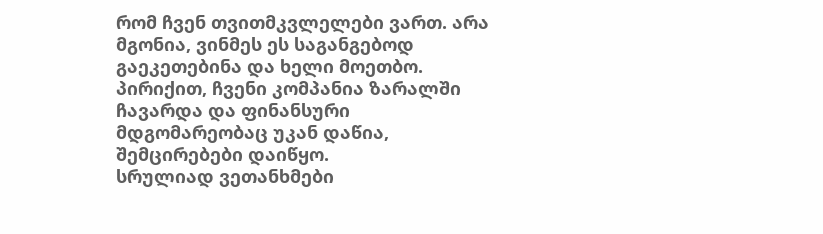რომ ჩვენ თვითმკვლელები ვართ. არა მგონია, ვინმეს ეს საგანგებოდ გაეკეთებინა და ხელი მოეთბო. პირიქით, ჩვენი კომპანია ზარალში ჩავარდა და ფინანსური მდგომარეობაც უკან დაწია, შემცირებები დაიწყო.
სრულიად ვეთანხმები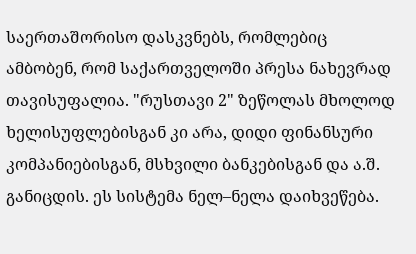საერთაშორისო დასკვნებს, რომლებიც ამბობენ, რომ საქართველოში პრესა ნახევრად თავისუფალია. "რუსთავი 2" ზეწოლას მხოლოდ ხელისუფლებისგან კი არა, დიდი ფინანსური კომპანიებისგან, მსხვილი ბანკებისგან და ა.შ. განიცდის. ეს სისტემა ნელ–ნელა დაიხვეწება.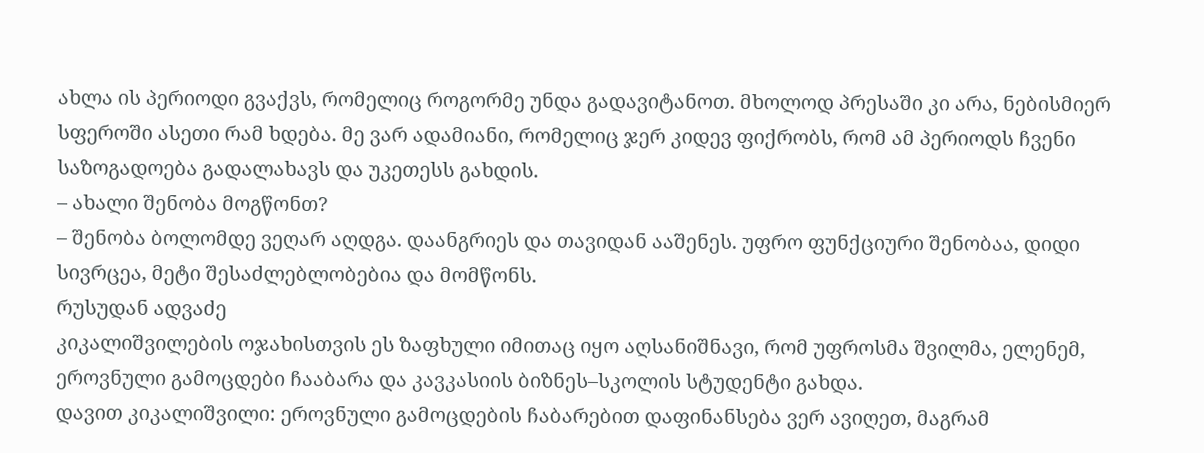ახლა ის პერიოდი გვაქვს, რომელიც როგორმე უნდა გადავიტანოთ. მხოლოდ პრესაში კი არა, ნებისმიერ სფეროში ასეთი რამ ხდება. მე ვარ ადამიანი, რომელიც ჯერ კიდევ ფიქრობს, რომ ამ პერიოდს ჩვენი საზოგადოება გადალახავს და უკეთესს გახდის.
– ახალი შენობა მოგწონთ?
– შენობა ბოლომდე ვეღარ აღდგა. დაანგრიეს და თავიდან ააშენეს. უფრო ფუნქციური შენობაა, დიდი სივრცეა, მეტი შესაძლებლობებია და მომწონს.
რუსუდან ადვაძე
კიკალიშვილების ოჯახისთვის ეს ზაფხული იმითაც იყო აღსანიშნავი, რომ უფროსმა შვილმა, ელენემ, ეროვნული გამოცდები ჩააბარა და კავკასიის ბიზნეს–სკოლის სტუდენტი გახდა.
დავით კიკალიშვილი: ეროვნული გამოცდების ჩაბარებით დაფინანსება ვერ ავიღეთ, მაგრამ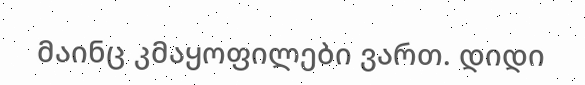მაინც კმაყოფილები ვართ. დიდი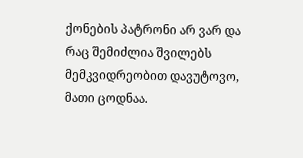ქონების პატრონი არ ვარ და რაც შემიძლია შვილებს მემკვიდრეობით დავუტოვო, მათი ცოდნაა.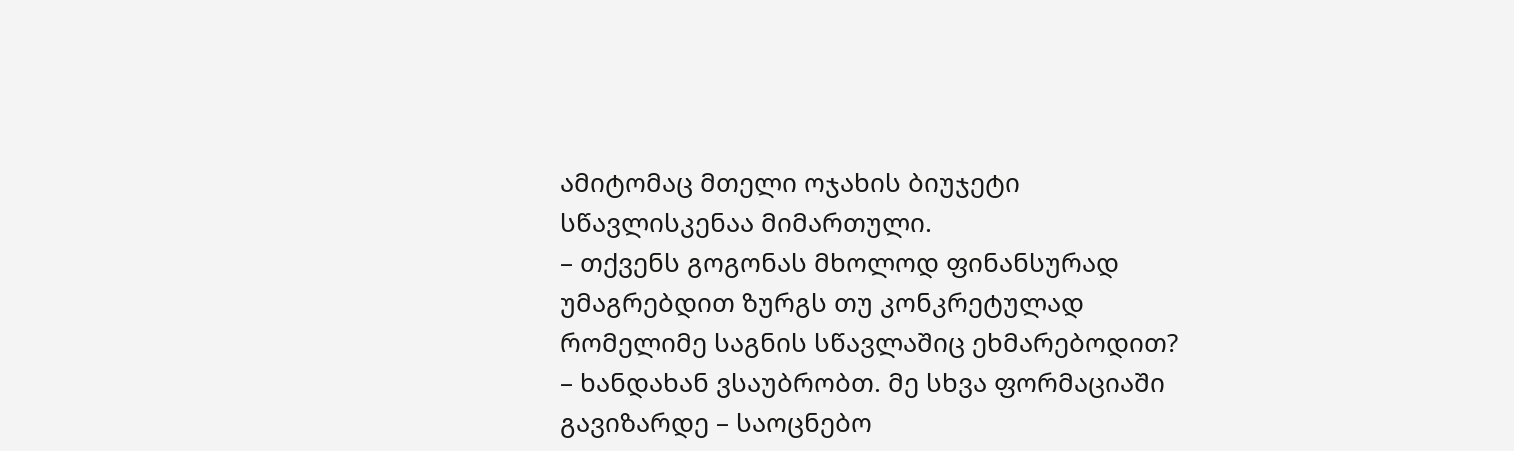ამიტომაც მთელი ოჯახის ბიუჯეტი სწავლისკენაა მიმართული.
– თქვენს გოგონას მხოლოდ ფინანსურად უმაგრებდით ზურგს თუ კონკრეტულად რომელიმე საგნის სწავლაშიც ეხმარებოდით?
– ხანდახან ვსაუბრობთ. მე სხვა ფორმაციაში გავიზარდე – საოცნებო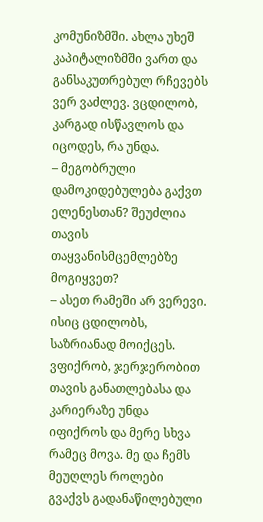კომუნიზმში. ახლა უხეშ კაპიტალიზმში ვართ და განსაკუთრებულ რჩევებს ვერ ვაძლევ. ვცდილობ, კარგად ისწავლოს და იცოდეს, რა უნდა.
– მეგობრული დამოკიდებულება გაქვთ ელენესთან? შეუძლია თავის თაყვანისმცემლებზე მოგიყვეთ?
– ასეთ რამეში არ ვერევი. ისიც ცდილობს, საზრიანად მოიქცეს. ვფიქრობ, ჯერჯერობით თავის განათლებასა და კარიერაზე უნდა იფიქროს და მერე სხვა რამეც მოვა. მე და ჩემს მეუღლეს როლები გვაქვს გადანაწილებული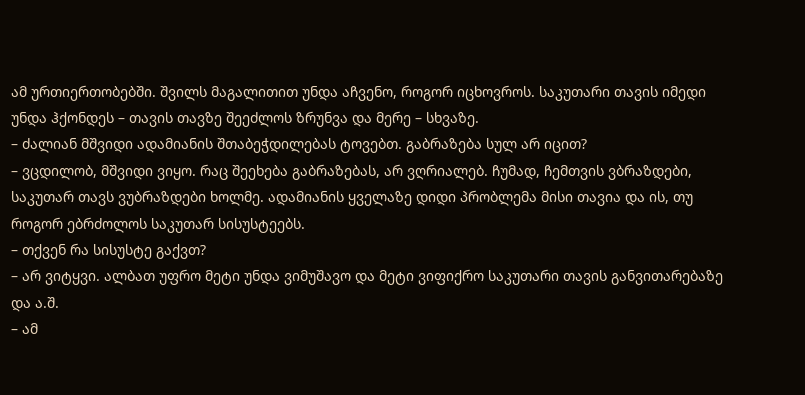ამ ურთიერთობებში. შვილს მაგალითით უნდა აჩვენო, როგორ იცხოვროს. საკუთარი თავის იმედი უნდა ჰქონდეს – თავის თავზე შეეძლოს ზრუნვა და მერე – სხვაზე.
– ძალიან მშვიდი ადამიანის შთაბეჭდილებას ტოვებთ. გაბრაზება სულ არ იცით?
– ვცდილობ, მშვიდი ვიყო. რაც შეეხება გაბრაზებას, არ ვღრიალებ. ჩუმად, ჩემთვის ვბრაზდები, საკუთარ თავს ვუბრაზდები ხოლმე. ადამიანის ყველაზე დიდი პრობლემა მისი თავია და ის, თუ როგორ ებრძოლოს საკუთარ სისუსტეებს.
– თქვენ რა სისუსტე გაქვთ?
– არ ვიტყვი. ალბათ უფრო მეტი უნდა ვიმუშავო და მეტი ვიფიქრო საკუთარი თავის განვითარებაზე და ა.შ.
– ამ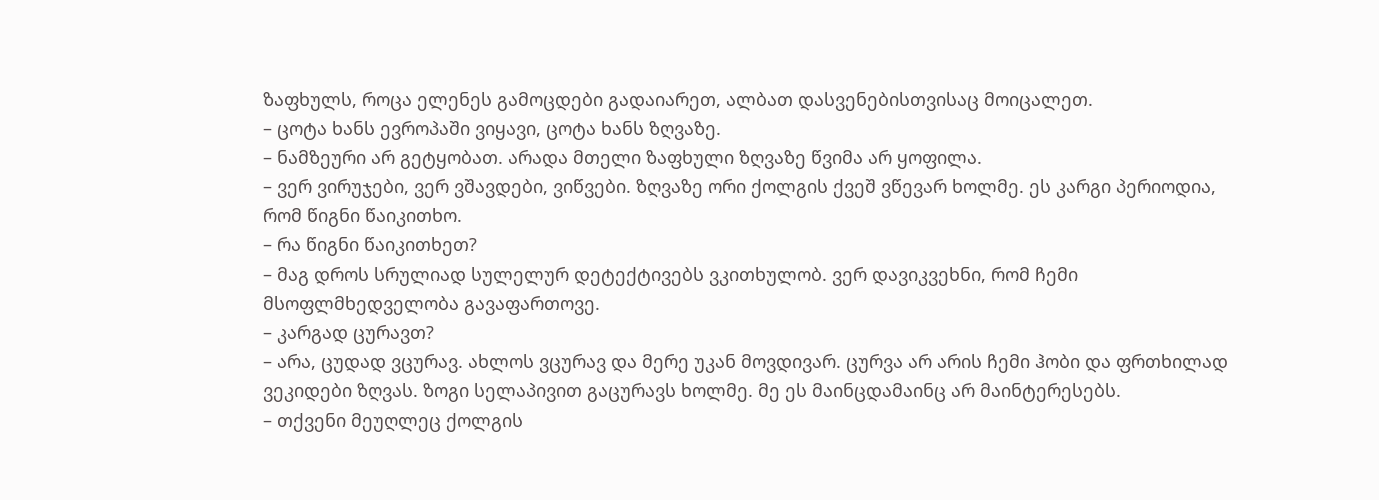ზაფხულს, როცა ელენეს გამოცდები გადაიარეთ, ალბათ დასვენებისთვისაც მოიცალეთ.
– ცოტა ხანს ევროპაში ვიყავი, ცოტა ხანს ზღვაზე.
– ნამზეური არ გეტყობათ. არადა მთელი ზაფხული ზღვაზე წვიმა არ ყოფილა.
– ვერ ვირუჯები, ვერ ვშავდები, ვიწვები. ზღვაზე ორი ქოლგის ქვეშ ვწევარ ხოლმე. ეს კარგი პერიოდია, რომ წიგნი წაიკითხო.
– რა წიგნი წაიკითხეთ?
– მაგ დროს სრულიად სულელურ დეტექტივებს ვკითხულობ. ვერ დავიკვეხნი, რომ ჩემი მსოფლმხედველობა გავაფართოვე.
– კარგად ცურავთ?
– არა, ცუდად ვცურავ. ახლოს ვცურავ და მერე უკან მოვდივარ. ცურვა არ არის ჩემი ჰობი და ფრთხილად ვეკიდები ზღვას. ზოგი სელაპივით გაცურავს ხოლმე. მე ეს მაინცდამაინც არ მაინტერესებს.
– თქვენი მეუღლეც ქოლგის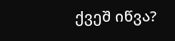ქვეშ იწვა?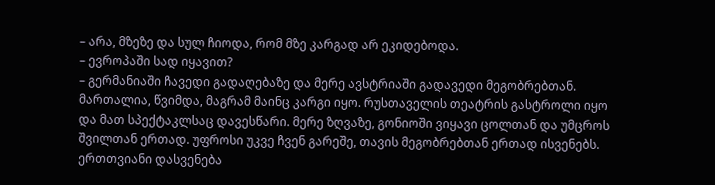– არა, მზეზე და სულ ჩიოდა, რომ მზე კარგად არ ეკიდებოდა.
– ევროპაში სად იყავით?
– გერმანიაში ჩავედი გადაღებაზე და მერე ავსტრიაში გადავედი მეგობრებთან. მართალია, წვიმდა, მაგრამ მაინც კარგი იყო. რუსთაველის თეატრის გასტროლი იყო და მათ სპექტაკლსაც დავესწარი. მერე ზღვაზე, გონიოში ვიყავი ცოლთან და უმცროს შვილთან ერთად. უფროსი უკვე ჩვენ გარეშე, თავის მეგობრებთან ერთად ისვენებს. ერთთვიანი დასვენება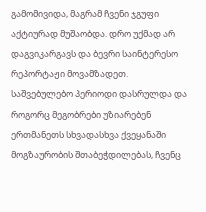გამომივიდა, მაგრამ ჩვენი ჯგუფი აქტიურად მუშაობდა. დრო უქმად არ დაგვიკარგავს და ბევრი საინტერესო რეპორტაჟი მოვამზადეთ.
საშვებულებო პერიოდი დასრულდა და როგორც მეგობრები უზიარებენ ერთმანეთს სხვადასხვა ქვეყანაში მოგზაურობის შთაბეჭდილებას, ჩვენც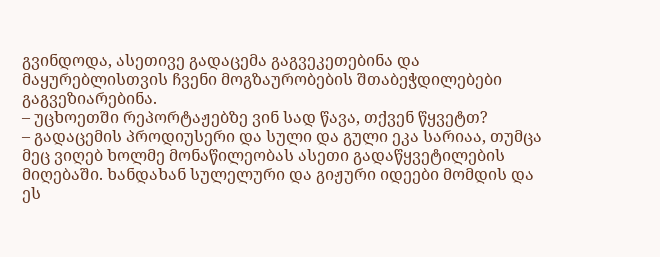გვინდოდა, ასეთივე გადაცემა გაგვეკეთებინა და მაყურებლისთვის ჩვენი მოგზაურობების შთაბეჭდილებები გაგვეზიარებინა.
– უცხოეთში რეპორტაჟებზე ვინ სად წავა, თქვენ წყვეტთ?
– გადაცემის პროდიუსერი და სული და გული ეკა სარიაა, თუმცა მეც ვიღებ ხოლმე მონაწილეობას ასეთი გადაწყვეტილების მიღებაში. ხანდახან სულელური და გიჟური იდეები მომდის და ეს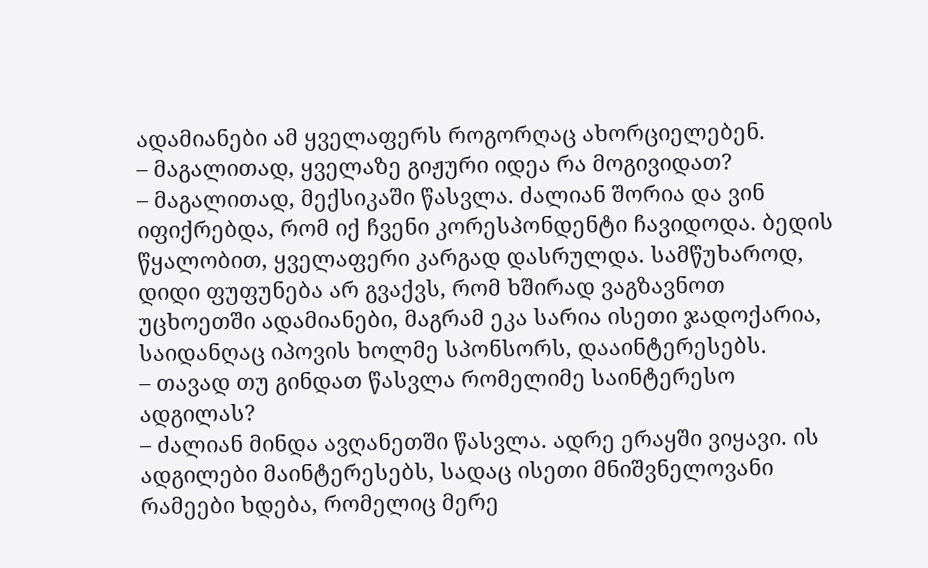ადამიანები ამ ყველაფერს როგორღაც ახორციელებენ.
– მაგალითად, ყველაზე გიჟური იდეა რა მოგივიდათ?
– მაგალითად, მექსიკაში წასვლა. ძალიან შორია და ვინ იფიქრებდა, რომ იქ ჩვენი კორესპონდენტი ჩავიდოდა. ბედის წყალობით, ყველაფერი კარგად დასრულდა. სამწუხაროდ, დიდი ფუფუნება არ გვაქვს, რომ ხშირად ვაგზავნოთ უცხოეთში ადამიანები, მაგრამ ეკა სარია ისეთი ჯადოქარია, საიდანღაც იპოვის ხოლმე სპონსორს, დააინტერესებს.
– თავად თუ გინდათ წასვლა რომელიმე საინტერესო ადგილას?
– ძალიან მინდა ავღანეთში წასვლა. ადრე ერაყში ვიყავი. ის ადგილები მაინტერესებს, სადაც ისეთი მნიშვნელოვანი რამეები ხდება, რომელიც მერე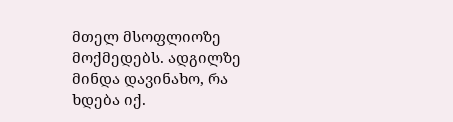მთელ მსოფლიოზე მოქმედებს. ადგილზე მინდა დავინახო, რა ხდება იქ.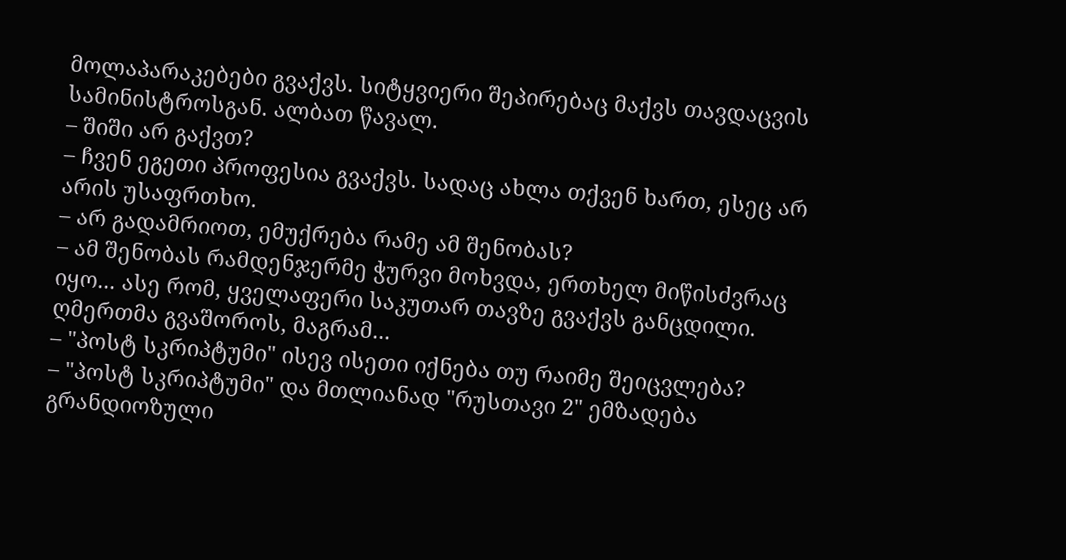მოლაპარაკებები გვაქვს. სიტყვიერი შეპირებაც მაქვს თავდაცვის სამინისტროსგან. ალბათ წავალ.
– შიში არ გაქვთ?
– ჩვენ ეგეთი პროფესია გვაქვს. სადაც ახლა თქვენ ხართ, ესეც არ არის უსაფრთხო.
– არ გადამრიოთ, ემუქრება რამე ამ შენობას?
– ამ შენობას რამდენჯერმე ჭურვი მოხვდა, ერთხელ მიწისძვრაც იყო... ასე რომ, ყველაფერი საკუთარ თავზე გვაქვს განცდილი. ღმერთმა გვაშოროს, მაგრამ...
– "პოსტ სკრიპტუმი" ისევ ისეთი იქნება თუ რაიმე შეიცვლება?
– "პოსტ სკრიპტუმი" და მთლიანად "რუსთავი 2" ემზადება გრანდიოზული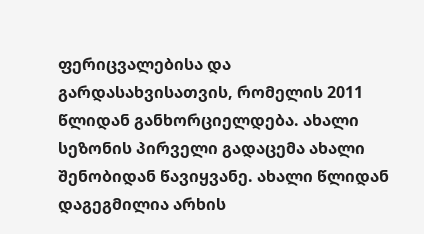ფერიცვალებისა და გარდასახვისათვის, რომელის 2011 წლიდან განხორციელდება. ახალი სეზონის პირველი გადაცემა ახალი შენობიდან წავიყვანე. ახალი წლიდან დაგეგმილია არხის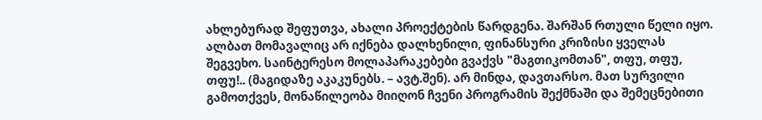ახლებურად შეფუთვა, ახალი პროექტების წარდგენა. შარშან რთული წელი იყო. ალბათ მომავალიც არ იქნება დალხენილი, ფინანსური კრიზისი ყველას შეგვეხო. საინტერესო მოლაპარაკებები გვაქვს "მაგთიკომთან", თფუ, თფუ, თფუ!.. (მაგიდაზე აკაკუნებს. – ავტ.შენ). არ მინდა, დავთარსო. მათ სურვილი გამოთქვეს, მონაწილეობა მიიღონ ჩვენი პროგრამის შექმნაში და შემეცნებითი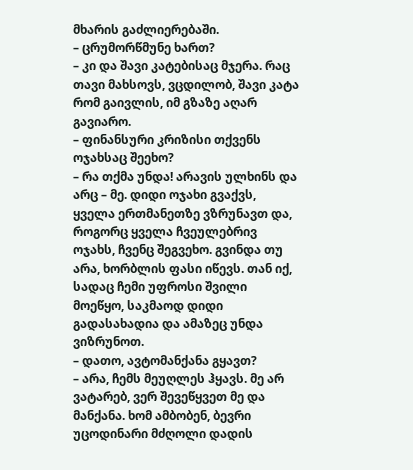მხარის გაძლიერებაში.
– ცრუმორწმუნე ხართ?
– კი და შავი კატებისაც მჯერა. რაც თავი მახსოვს, ვცდილობ, შავი კატა რომ გაივლის, იმ გზაზე აღარ გავიარო.
– ფინანსური კრიზისი თქვენს ოჯახსაც შეეხო?
– რა თქმა უნდა! არავის ულხინს და არც – მე. დიდი ოჯახი გვაქვს, ყველა ერთმანეთზე ვზრუნავთ და, როგორც ყველა ჩვეულებრივ ოჯახს, ჩვენც შეგვეხო. გვინდა თუ არა, ხორბლის ფასი იწევს. თან იქ, სადაც ჩემი უფროსი შვილი მოეწყო, საკმაოდ დიდი გადასახადია და ამაზეც უნდა ვიზრუნოთ.
– დათო, ავტომანქანა გყავთ?
– არა, ჩემს მეუღლეს ჰყავს. მე არ ვატარებ, ვერ შევეწყვეთ მე და მანქანა. ხომ ამბობენ, ბევრი უცოდინარი მძღოლი დადის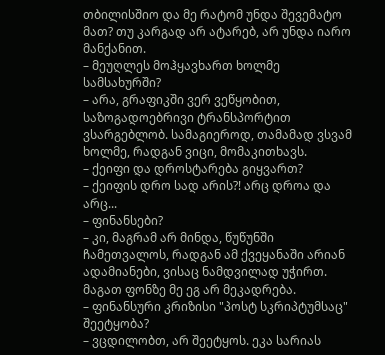თბილისშიო და მე რატომ უნდა შევემატო მათ? თუ კარგად არ ატარებ, არ უნდა იარო მანქანით.
– მეუღლეს მოჰყავხართ ხოლმე სამსახურში?
– არა, გრაფიკში ვერ ვეწყობით, საზოგადოებრივი ტრანსპორტით ვსარგებლობ. სამაგიეროდ, თამამად ვსვამ ხოლმე, რადგან ვიცი, მომაკითხავს.
– ქეიფი და დროსტარება გიყვართ?
– ქეიფის დრო სად არის?! არც დროა და არც...
– ფინანსები?
– კი, მაგრამ არ მინდა, წუწუნში ჩამეთვალოს, რადგან ამ ქვეყანაში არიან ადამიანები, ვისაც ნამდვილად უჭირთ. მაგათ ფონზე მე ეგ არ მეკადრება.
– ფინანსური კრიზისი "პოსტ სკრიპტუმსაც" შეეტყობა?
– ვცდილობთ, არ შეეტყოს. ეკა სარიას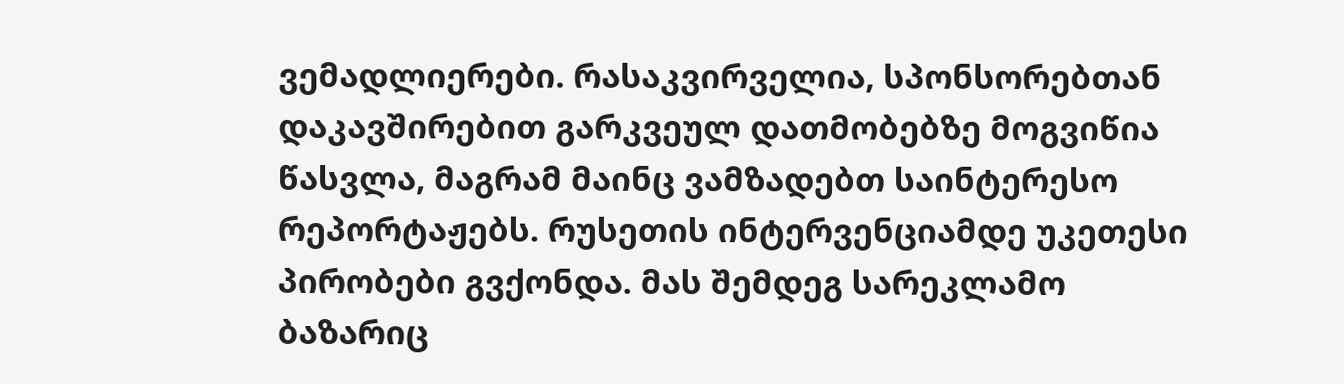ვემადლიერები. რასაკვირველია, სპონსორებთან დაკავშირებით გარკვეულ დათმობებზე მოგვიწია წასვლა, მაგრამ მაინც ვამზადებთ საინტერესო რეპორტაჟებს. რუსეთის ინტერვენციამდე უკეთესი პირობები გვქონდა. მას შემდეგ სარეკლამო ბაზარიც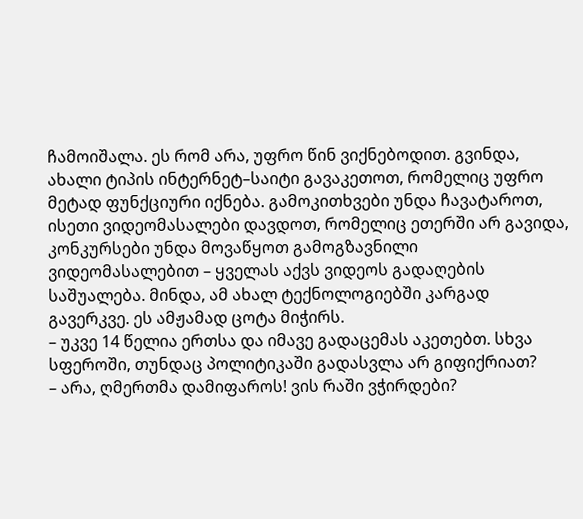ჩამოიშალა. ეს რომ არა, უფრო წინ ვიქნებოდით. გვინდა, ახალი ტიპის ინტერნეტ–საიტი გავაკეთოთ, რომელიც უფრო მეტად ფუნქციური იქნება. გამოკითხვები უნდა ჩავატაროთ, ისეთი ვიდეომასალები დავდოთ, რომელიც ეთერში არ გავიდა, კონკურსები უნდა მოვაწყოთ გამოგზავნილი ვიდეომასალებით – ყველას აქვს ვიდეოს გადაღების საშუალება. მინდა, ამ ახალ ტექნოლოგიებში კარგად გავერკვე. ეს ამჟამად ცოტა მიჭირს.
– უკვე 14 წელია ერთსა და იმავე გადაცემას აკეთებთ. სხვა სფეროში, თუნდაც პოლიტიკაში გადასვლა არ გიფიქრიათ?
– არა, ღმერთმა დამიფაროს! ვის რაში ვჭირდები?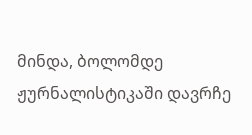მინდა, ბოლომდე ჟურნალისტიკაში დავრჩე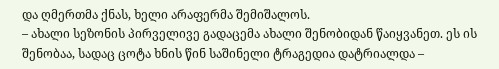და ღმერთმა ქნას, ხელი არაფერმა შემიშალოს.
– ახალი სეზონის პირველივე გადაცემა ახალი შენობიდან წაიყვანეთ. ეს ის შენობაა, სადაც ცოტა ხნის წინ საშინელი ტრაგედია დატრიალდა –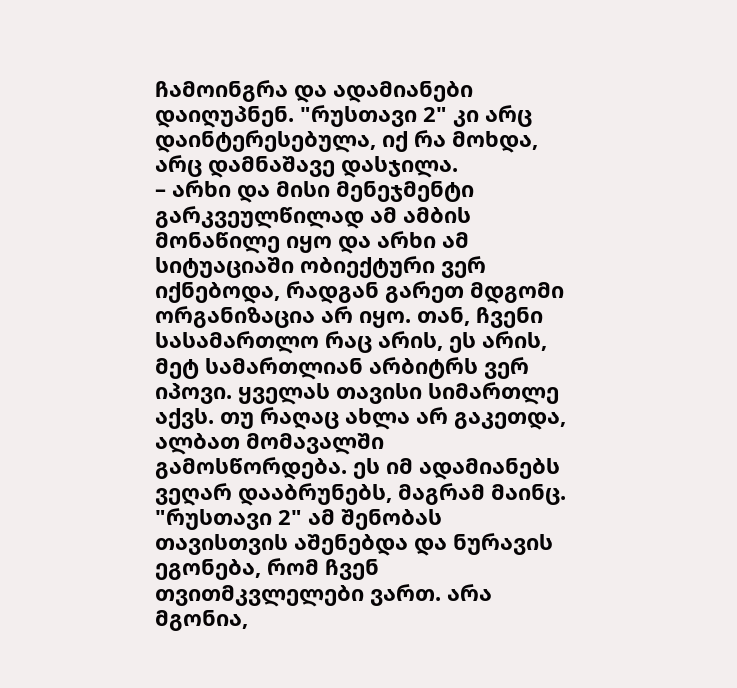ჩამოინგრა და ადამიანები დაიღუპნენ. "რუსთავი 2" კი არც დაინტერესებულა, იქ რა მოხდა, არც დამნაშავე დასჯილა.
– არხი და მისი მენეჯმენტი გარკვეულწილად ამ ამბის მონაწილე იყო და არხი ამ სიტუაციაში ობიექტური ვერ იქნებოდა, რადგან გარეთ მდგომი ორგანიზაცია არ იყო. თან, ჩვენი სასამართლო რაც არის, ეს არის, მეტ სამართლიან არბიტრს ვერ იპოვი. ყველას თავისი სიმართლე აქვს. თუ რაღაც ახლა არ გაკეთდა, ალბათ მომავალში გამოსწორდება. ეს იმ ადამიანებს ვეღარ დააბრუნებს, მაგრამ მაინც. "რუსთავი 2" ამ შენობას თავისთვის აშენებდა და ნურავის ეგონება, რომ ჩვენ თვითმკვლელები ვართ. არა მგონია,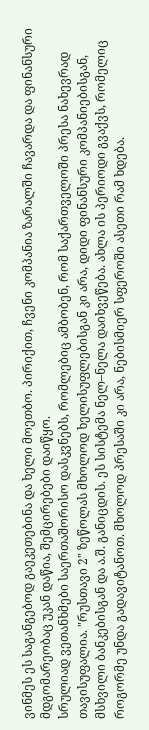ვინმეს ეს საგანგებოდ გაეკეთებინა და ხელი მოეთბო. პირიქით, ჩვენი კომპანია ზარალში ჩავარდა და ფინანსური მდგომარეობაც უკან დაწია, შემცირებები დაიწყო.
სრულიად ვეთანხმები საერთაშორისო დასკვნებს, რომლებიც ამბობენ, რომ საქართველოში პრესა ნახევრად თავისუფალია. "რუსთავი 2" ზეწოლას მხოლოდ ხელისუფლებისგან კი არა, დიდი ფინანსური კომპანიებისგან, მსხვილი ბანკებისგან და ა.შ. განიცდის. ეს სისტემა ნელ–ნელა დაიხვეწება. ახლა ის პერიოდი გვაქვს, რომელიც როგორმე უნდა გადავიტანოთ. მხოლოდ პრესაში კი არა, ნებისმიერ სფეროში ასეთი რამ ხდება.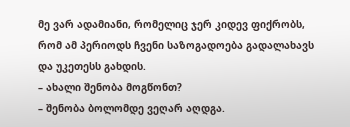მე ვარ ადამიანი, რომელიც ჯერ კიდევ ფიქრობს, რომ ამ პერიოდს ჩვენი საზოგადოება გადალახავს და უკეთესს გახდის.
– ახალი შენობა მოგწონთ?
– შენობა ბოლომდე ვეღარ აღდგა.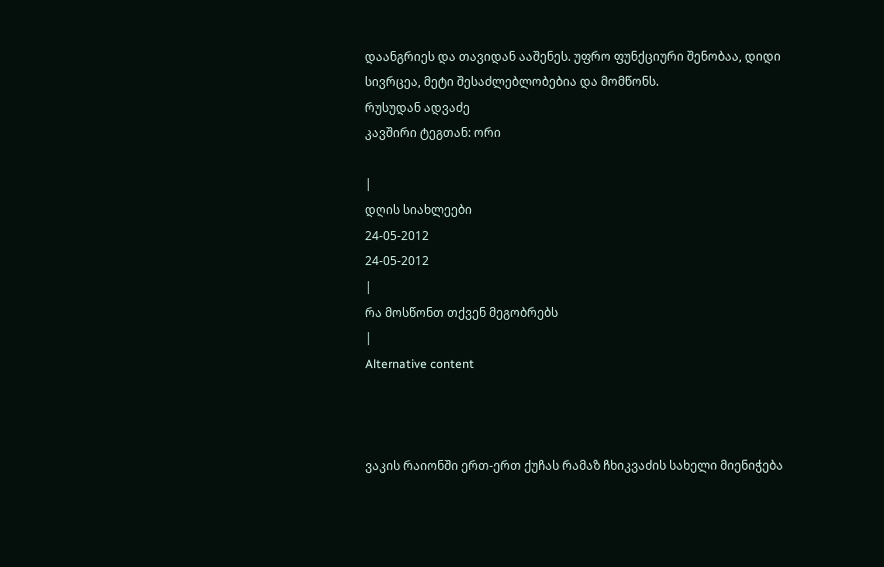დაანგრიეს და თავიდან ააშენეს. უფრო ფუნქციური შენობაა, დიდი სივრცეა, მეტი შესაძლებლობებია და მომწონს.
რუსუდან ადვაძე
კავშირი ტეგთან: ორი

|
დღის სიახლეები
24-05-2012
24-05-2012
|
რა მოსწონთ თქვენ მეგობრებს
|
Alternative content



ვაკის რაიონში ერთ-ერთ ქუჩას რამაზ ჩხიკვაძის სახელი მიენიჭება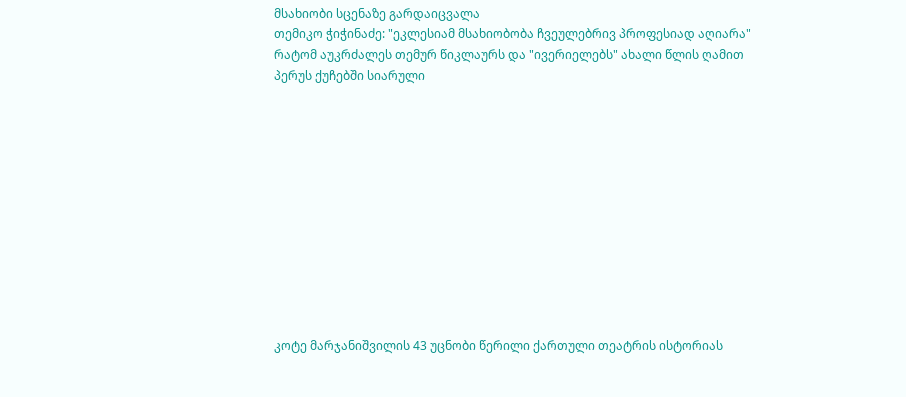მსახიობი სცენაზე გარდაიცვალა
თემიკო ჭიჭინაძე: "ეკლესიამ მსახიობობა ჩვეულებრივ პროფესიად აღიარა"
რატომ აუკრძალეს თემურ წიკლაურს და "ივერიელებს" ახალი წლის ღამით პერუს ქუჩებში სიარული












კოტე მარჯანიშვილის 43 უცნობი წერილი ქართული თეატრის ისტორიას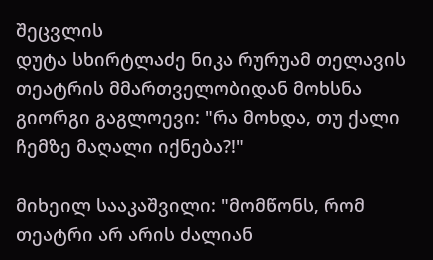შეცვლის
დუტა სხირტლაძე ნიკა რურუამ თელავის თეატრის მმართველობიდან მოხსნა
გიორგი გაგლოევი: "რა მოხდა, თუ ქალი ჩემზე მაღალი იქნება?!"

მიხეილ სააკაშვილი: "მომწონს, რომ თეატრი არ არის ძალიან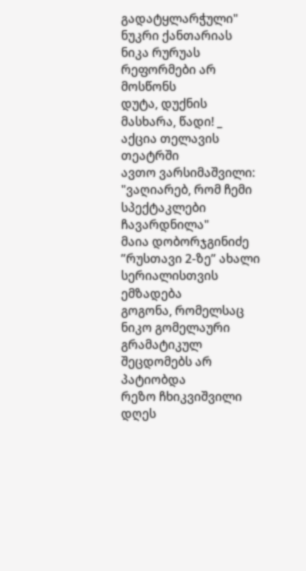გადატყლარჭული"
ნუკრი ქანთარიას ნიკა რურუას რეფორმები არ მოსწონს
დუტა, დუქნის მასხარა, წადი! _ აქცია თელავის თეატრში
ავთო ვარსიმაშვილი: "ვაღიარებ, რომ ჩემი სპექტაკლები ჩავარდნილა"
მაია დობორჯგინიძე ”რუსთავი 2-ზე” ახალი სერიალისთვის ემზადება
გოგონა, რომელსაც ნიკო გომელაური გრამატიკულ შეცდომებს არ პატიობდა
რეზო ჩხიკვიშვილი დღეს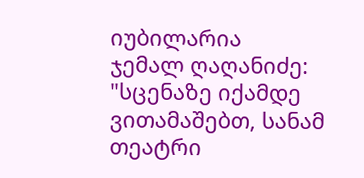იუბილარია
ჯემალ ღაღანიძე: "სცენაზე იქამდე ვითამაშებთ, სანამ თეატრი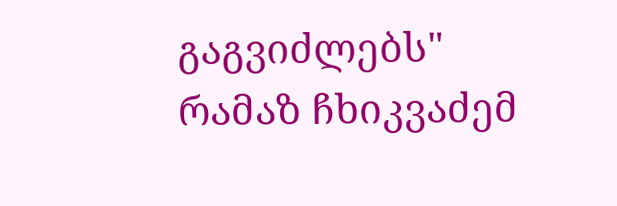გაგვიძლებს"
რამაზ ჩხიკვაძემ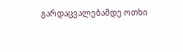გარდაცვალებამდე ოთხი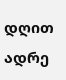დღით ადრე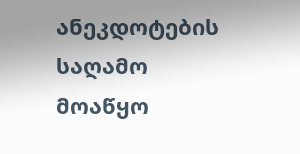ანეკდოტების საღამო მოაწყო